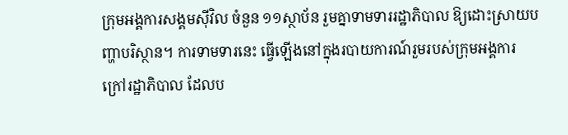ក្រុមអង្គការសង្គមស៊ីវិល ចំនួន ១១ស្ថាប័ន រួមគ្នាទាមទាររដ្ឋាភិបាល ឱ្យដោះស្រាយបញ្ហាបរិស្ថាន។ ការទាមទារនេះ ធ្វើឡើងនៅក្នុងរបាយការណ៍រួមរបស់ក្រុមអង្គការក្រៅរដ្ឋាភិបាល ដែលប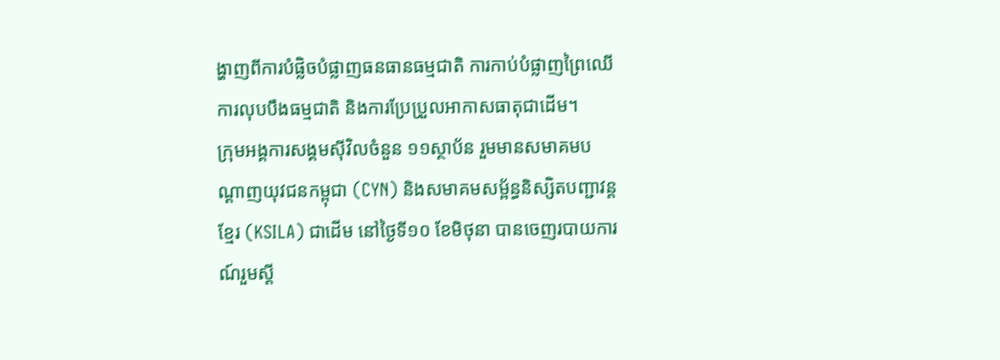ង្ហាញពីការបំផ្លិចបំផ្លាញធនធានធម្មជាតិ ការកាប់បំផ្លាញព្រៃឈើ ការលុបបឹងធម្មជាតិ និងការប្រែប្រួលអាកាសធាតុជាដើម។
ក្រុមអង្គការសង្គមស៊ីវិលចំនួន ១១ស្ថាប័ន រួមមានសមាគមបណ្ដាញយុវជនកម្ពុជា (CYN) និងសមាគមសម្ព័ន្ធនិស្សិតបញ្ជាវន្តខ្មែរ (KSILA) ជាដើម នៅថ្ងៃទី១០ ខែមិថុនា បានចេញរបាយការណ៍រួមស្ដី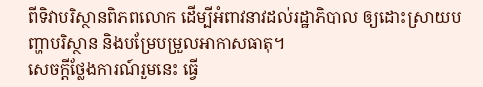ពីទិវាបរិស្ថានពិភពលោក ដើម្បីអំពាវនាវដល់រដ្ឋាភិបាល ឲ្យដោះស្រាយបញ្ហាបរិស្ថាន និងបម្រែបម្រួលអាកាសធាតុ។
សេចក្ដីថ្លែងការណ៍រួមនេះ ធ្វើ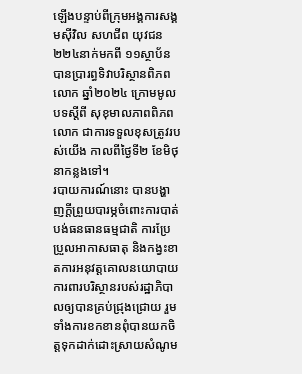ឡើងបន្ទាប់ពីក្រុមអង្គការសង្គមស៊ីវិល សហជីព យុវជន ២២៤នាក់មកពី ១១ស្ថាប័ន បានប្រារព្ធទិវាបរិស្ថានពិភពលោក ឆ្នាំ២០២៤ ក្រោមមូលបទស្ដីពី សុខុមាលភាពពិភពលោក ជាការទទួលខុសត្រូវរបស់យើង កាលពីថ្ងៃទី២ ខែមិថុនាកន្លងទៅ។
របាយការណ៍នោះ បានបង្ហាញក្ដីព្រួយបារម្ភចំពោះការបាត់បង់ធនធានធម្មជាតិ ការប្រែប្រួលអាកាសធាតុ និងកង្វះខាតការអនុវត្តគោលនយោបាយការពារបរិស្ថានរបស់រដ្ឋាភិបាលឲ្យបានគ្រប់ជ្រុងជ្រោយ រួមទាំងការខកខានពុំបានយកចិត្តទុកដាក់ដោះស្រាយសំណូម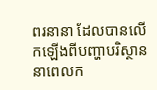ពរនានា ដែលបានលើកឡើងពីបញ្ហាបរិស្ថាននាពេលក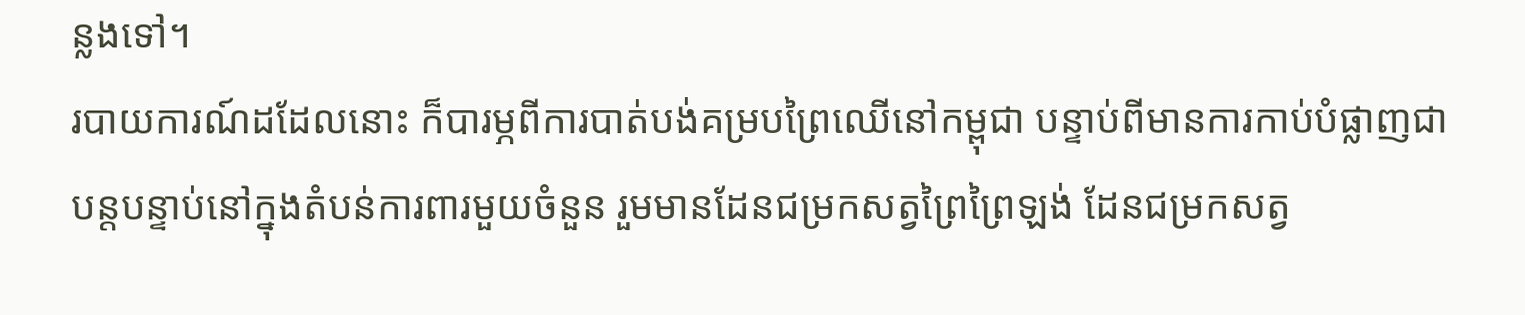ន្លងទៅ។
របាយការណ៍ដដែលនោះ ក៏បារម្ភពីការបាត់បង់គម្របព្រៃឈើនៅកម្ពុជា បន្ទាប់ពីមានការកាប់បំផ្លាញជាបន្តបន្ទាប់នៅក្នុងតំបន់ការពារមួយចំនួន រួមមានដែនជម្រកសត្វព្រៃព្រៃឡង់ ដែនជម្រកសត្វ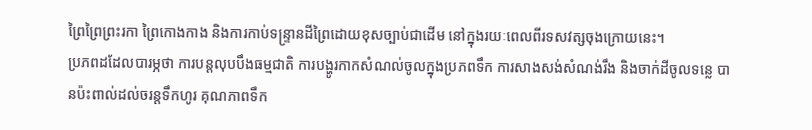ព្រៃព្រៃព្រះរកា ព្រៃកោងកាង និងការកាប់ទន្ទ្រានដីព្រៃដោយខុសច្បាប់ជាដើម នៅក្នុងរយៈពេលពីរទសវត្សចុងក្រោយនេះ។
ប្រភពដដែលបារម្ភថា ការបន្តលុបបឹងធម្មជាតិ ការបង្ហូរកាកសំណល់ចូលក្នុងប្រភពទឹក ការសាងសង់សំណង់រឹង និងចាក់ដីចូលទន្លេ បានប៉ះពាល់ដល់ចរន្តទឹកហូរ គុណភាពទឹក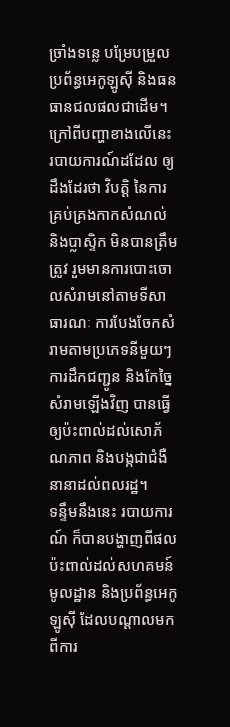ច្រាំងទន្លេ បម្រែបម្រួលប្រព័ន្ធអេកូឡូស៊ី និងធនធានជលផលជាដើម។
ក្រៅពីបញ្ហាខាងលើនេះ របាយការណ៍ដដែល ឲ្យដឹងដែរថា វិបត្តិ នៃការគ្រប់គ្រងកាកសំណល់ និងប្លាស្ទិក មិនបានត្រឹមត្រូវ រួមមានការបោះចោលសំរាមនៅតាមទីសាធារណៈ ការបែងចែកសំរាមតាមប្រភេទនីមួយៗ ការដឹកជញ្ជូន និងកែច្នៃសំរាមឡើងវិញ បានធ្វើឲ្យប៉ះពាល់ដល់សោភ័ណភាព និងបង្កជាជំងឺនានាដល់ពលរដ្ឋ។
ទន្ទឹមនឹងនេះ របាយការណ៍ ក៏បានបង្ហាញពីផលប៉ះពាល់ដល់សហគមន៍មូលដ្ឋាន និងប្រព័ន្ធអេកូឡូស៊ី ដែលបណ្ដាលមកពីការ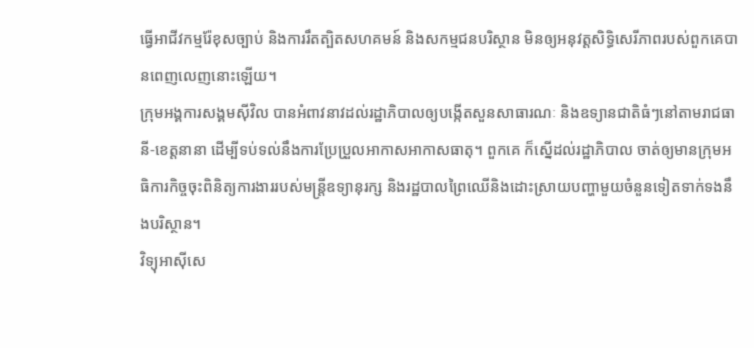ធ្វើអាជីវកម្មរ៉ែខុសច្បាប់ និងការរឹតត្បិតសហគមន៍ និងសកម្មជនបរិស្ថាន មិនឲ្យអនុវត្តសិទ្ធិសេរីភាពរបស់ពួកគេបានពេញលេញនោះឡើយ។
ក្រុមអង្គការសង្គមស៊ីវិល បានអំពាវនាវដល់រដ្ឋាភិបាលឲ្យបង្កើតសួនសាធារណៈ និងឧទ្យានជាតិធំៗនៅតាមរាជធានី-ខេត្តនានា ដើម្បីទប់ទល់នឹងការប្រែប្រួលអាកាសអាកាសធាតុ។ ពួកគេ ក៏ស្នើដល់រដ្ឋាភិបាល ចាត់ឲ្យមានក្រុមអធិការកិច្ចចុះពិនិត្យការងាររបស់មន្ត្រីឧទ្យានុរក្ស និងរដ្ឋបាលព្រៃឈើនិងដោះស្រាយបញ្ហាមួយចំនួនទៀតទាក់ទងនឹងបរិស្ថាន។
វិទ្យុអាស៊ីសេ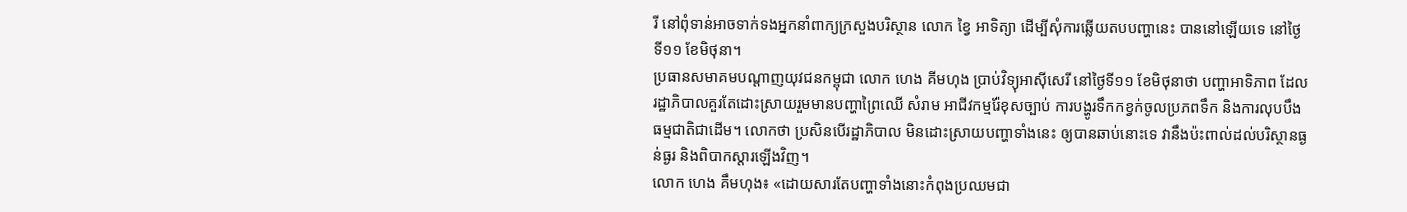រី នៅពុំទាន់អាចទាក់ទងអ្នកនាំពាក្យក្រសួងបរិស្ថាន លោក ខ្វៃ អាទិត្យា ដើម្បីសុំការឆ្លើយតបបញ្ហានេះ បាននៅឡើយទេ នៅថ្ងៃទី១១ ខែមិថុនា។
ប្រធានសមាគមបណ្ដាញយុវជនកម្ពុជា លោក ហេង គីមហុង ប្រាប់វិទ្យុអាស៊ីសេរី នៅថ្ងៃទី១១ ខែមិថុនាថា បញ្ហាអាទិភាព ដែលរដ្ឋាភិបាលគួរតែដោះស្រាយរួមមានបញ្ហាព្រៃឈើ សំរាម អាជីវកម្មរ៉ែខុសច្បាប់ ការបង្ហូរទឹកកខ្វក់ចូលប្រភពទឹក និងការលុបបឹងធម្មជាតិជាដើម។ លោកថា ប្រសិនបើរដ្ឋាភិបាល មិនដោះស្រាយបញ្ហាទាំងនេះ ឲ្យបានឆាប់នោះទេ វានឹងប៉ះពាល់ដល់បរិស្ថានធ្ងន់ធ្ងរ និងពិបាកស្ដារឡើងវិញ។
លោក ហេង គឹមហុង៖ «ដោយសារតែបញ្ហាទាំងនោះកំពុងប្រឈមជា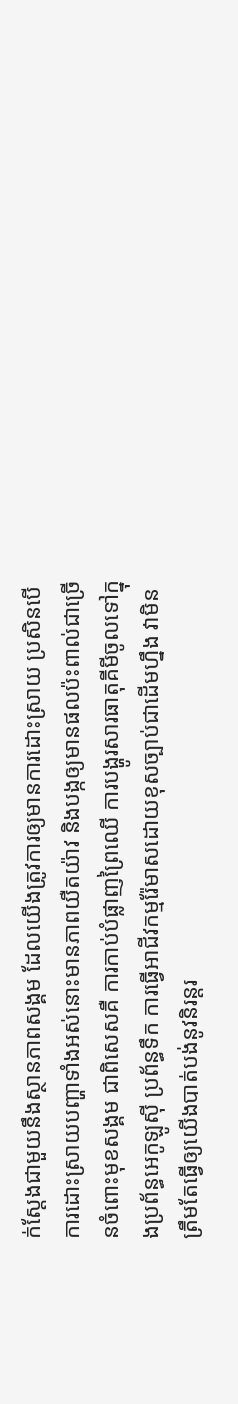ក់ស្ដែងជាមួយនឹងស្ថានភាពសង្គម ដែលយើងត្រូវការឲ្យមានការដោះស្រាយ ប្រសិនបើការដោះស្រាយបញ្ហាទាំងអស់នោះមានភាពយឺតយ៉ាវ និងបង្កឲ្យមានផលប៉ះពាល់ជាច្រើនចំពោះមុខសង្គម ជាពិសេសគឺ ការកាប់បំផ្លាញព្រៃឈើ ការបង្ហូរសារធាតុគីមីចូលទៅក្នុងប្រព័ន្ធអេកូឡូស៊ី ប្រព័ន្ធទឹក ការធ្វើអាជីវកម្មរ៉ែមាសដោយខុសច្បាប់ជាដើមហ្នឹង វាមិនត្រឹមតែធ្វើឲ្យយើងបាត់បង់នូវនិរន្តរ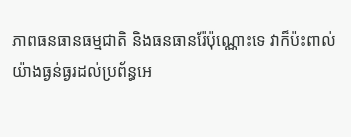ភាពធនធានធម្មជាតិ និងធនធានរ៉ែប៉ុណ្ណោះទេ វាក៏ប៉ះពាល់យ៉ាងធ្ងន់ធ្ងរដល់ប្រព័ន្ធអេ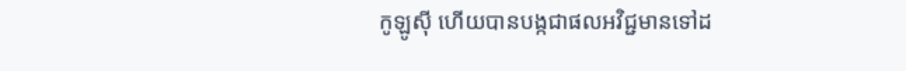កូឡូស៊ី ហើយបានបង្កជាផលអវិជ្ជមានទៅដ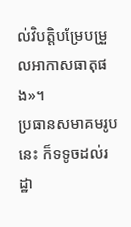ល់វិបត្តិបម្រែបម្រួលអាកាសធាតុផង»។
ប្រធានសមាគមរូបនេះ ក៏ទទូចដល់រដ្ឋា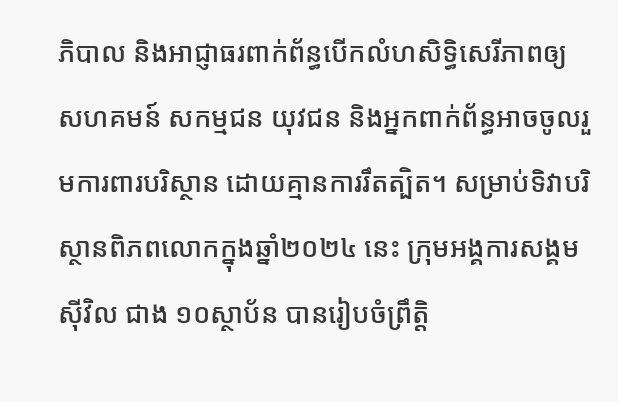ភិបាល និងអាជ្ញាធរពាក់ព័ន្ធបើកលំហសិទ្ធិសេរីភាពឲ្យសហគមន៍ សកម្មជន យុវជន និងអ្នកពាក់ព័ន្ធអាចចូលរួមការពារបរិស្ថាន ដោយគ្មានការរឹតត្បិត។ សម្រាប់ទិវាបរិស្ថានពិភពលោកក្នុងឆ្នាំ២០២៤ នេះ ក្រុមអង្គការសង្គមស៊ីវិល ជាង ១០ស្ថាប័ន បានរៀបចំព្រឹត្តិ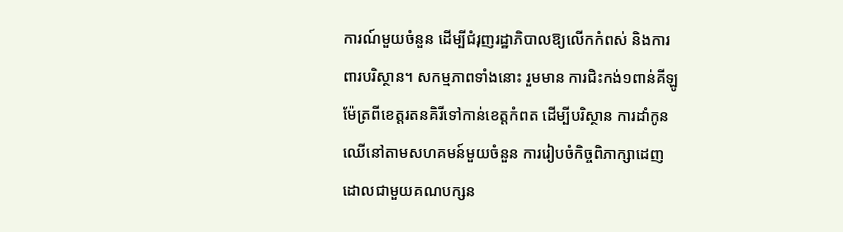ការណ៍មួយចំនួន ដើម្បីជំរុញរដ្ឋាភិបាលឱ្យលើកកំពស់ និងការពារបរិស្ថាន។ សកម្មភាពទាំងនោះ រួមមាន ការជិះកង់១ពាន់គីឡូម៉ែត្រពីខេត្តរតនគិរីទៅកាន់ខេត្តកំពត ដើម្បីបរិស្ថាន ការដាំកូនឈើនៅតាមសហគមន៍មួយចំនួន ការរៀបចំកិច្ចពិភាក្សាដេញដោលជាមួយគណបក្សន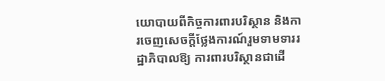យោបាយពីកិច្ចការពារបរិស្ថាន និងការចេញសេចក្ដីថ្លែងការណ៍រួមទាមទាររដ្ឋាភិបាលឱ្យ ការពារបរិស្ថានជាដើ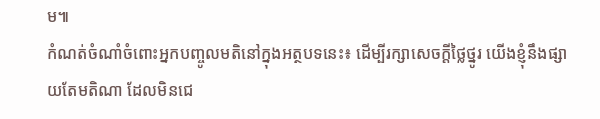ម៕
កំណត់ចំណាំចំពោះអ្នកបញ្ចូលមតិនៅក្នុងអត្ថបទនេះ៖ ដើម្បីរក្សាសេចក្ដីថ្លៃថ្នូរ យើងខ្ញុំនឹងផ្សាយតែមតិណា ដែលមិនជេ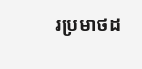រប្រមាថដ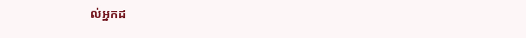ល់អ្នកដ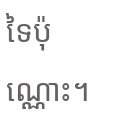ទៃប៉ុណ្ណោះ។